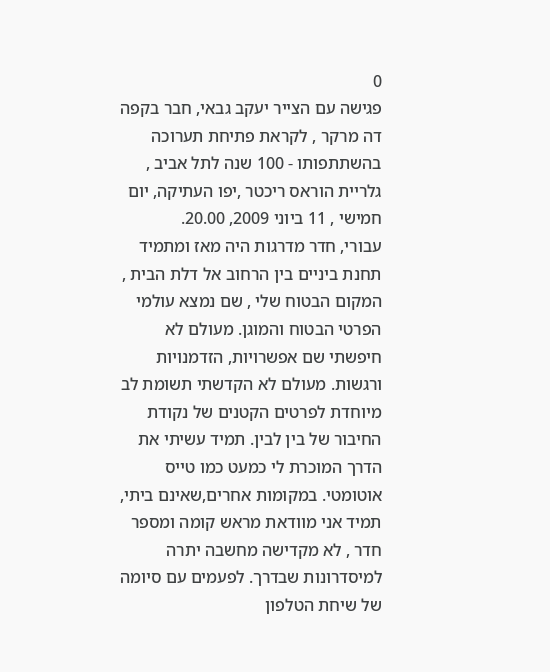0
פגישה עם הצייר יעקב גבאי, חבר בקפה דה מרקר , לקראת פתיחת תערוכה בהשתתפותו - 100 שנה לתל אביב , גלריית הוראס ריכטר ,יפו העתיקה, יום חמישי , 11 ביוני 2009, 20.00.
עבורי, חדר מדרגות היה מאז ומתמיד תחנת ביניים בין הרחוב אל דלת הבית , המקום הבטוח שלי , שם נמצא עולמי הפרטי הבטוח והמוגן. מעולם לא חיפשתי שם אפשרויות, הזדמנויות ורגשות. מעולם לא הקדשתי תשומת לב מיוחדת לפרטים הקטנים של נקודת החיבור של בין לבין. תמיד עשיתי את הדרך המוכרת לי כמעט כמו טייס אוטומטי. במקומות אחרים,שאינם ביתי, תמיד אני מוודאת מראש קומה ומספר חדר , לא מקדישה מחשבה יתרה למיסדרונות שבדרך. לפעמים עם סיומה של שיחת הטלפון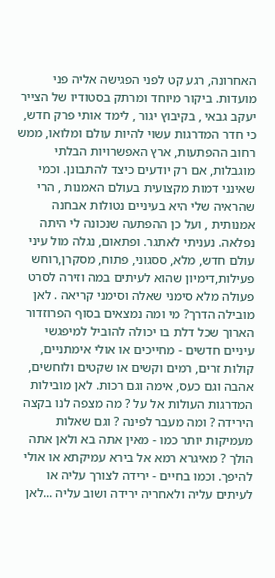האחרונה, רגע קט לפני הפגישה אליה פני מועדות. ביקור מיוחד ומרתק בסטודיו של הצייר יעקב גבאי , בקיבוץ יגור , לימד אותי פרק חדש, כי חדר המדרגות עשוי להיות עולם ומלואו, ממש רחוב ההפתעות, ארץ האפשרויות הבלתי מוגבלות, אם רק יודעים כיצד להתבונן. וכמי שאינני דמות מקצועית בעולם האמנות , הרי שהראיה שלי היא בעיניים נטולות אבחנה אמנותית , ועל כן ההפתעה שנכונה לי היתה נפלאה. נעניתי לאתגר. ופתאום, נגלה מול עיני עולם חדש, מלא, ססגוני, פתוח, מסקרן,רוחש פעילות,דימיון שהוא לעיתים במה וזירה לסרט פעולה מלא סימני שאלה וסימני קריאה . לאן מובילה הדרך? מי ומה נמצאים בסוף הפרוזדור הארוך שכל דלת בו יכולה להוביל למיפגשי עיניים חדשים - מחייכים או אולי אימתניים, קולות זרים, רמים וקשים או שקטים ולוחשים, אהבה וגם כעס, אימה וגם רכות. לאן מובילות המדרגות העולות אל על ? מה מצפה לנו בקצה הירידה ? ומה מעבר לפינה ? וגם שאלות מעמיקות יותר כמו - מאין אתה בא ולאן אתה הולך ? מאיגרא רמא אל בירא עמיקתא או אולי להיפך. וכמו בחיים - ירידה לצורך עליה או לעיתים עליה ולאחריה ירידה ושוב עליה ...לאן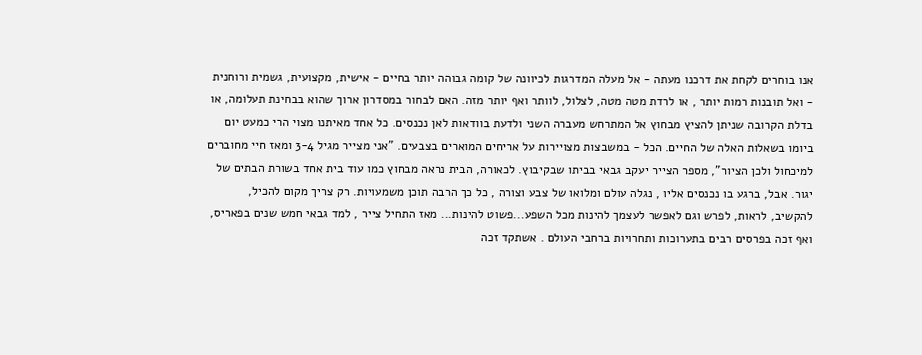אנו בוחרים לקחת את דרכנו מעתה - אל מעלה המדרגות לכיוונה של קומה גבוהה יותר בחיים - אישית, מקצועית, גשמית ורוחנית - ואל תובנות רמות יותר , או לרדת מטה מטה, לצלול, לוותר ואף יותר מזה. האם לבחור במסדרון ארוך שהוא בבחינת תעלומה, או בדלת הקרובה שניתן להציץ מבחוץ אל המתרחש מעברה השני ולדעת בוודאות לאן נכנסים. כל אחד מאיתנו מצוי הרי כמעט יום ביומו בשאלות האלה של החיים. הכל - במשבצות מצויירות על אריחים המוארים בצבעים. "אני מצייר מגיל 3-4 ומאז חיי מחוברים למיכחול ולכן הציור", מספר הצייר יעקב גבאי בביתו שבקיבוץ. לכאורה, הבית נראה מבחוץ כמו עוד בית אחד בשורת הבתים של יגור. אבל, ברגע בו נכנסים אליו , נגלה עולם ומלואו של צבע וצורה , כל כך הרבה תוכן משמעויות. רק צריך מקום להכיל, להקשיב, לראות, לפרש וגם לאפשר לעצמך להינות מכל השפע...פשוט להינות... מאז התחיל צייר , למד גבאי חמש שנים בפאריס, ואף זכה בפרסים רבים בתערוכות ותחרויות ברחבי העולם . אשתקד זכה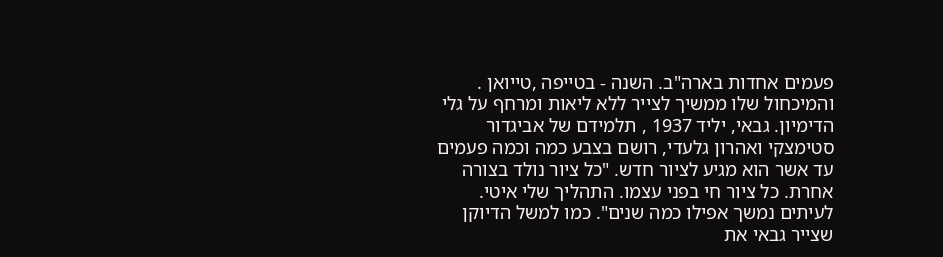פעמים אחדות בארה"ב. השנה - בטייפה ,טייואן . והמיכחול שלו ממשיך לצייר ללא ליאות ומרחף על גלי הדימיון. גבאי, יליד 1937 , תלמידם של אביגדור סטימצקי ואהרון גלעדי, רושם בצבע כמה וכמה פעמים עד אשר הוא מגיע לציור חדש. "כל ציור נולד בצורה אחרת. כל ציור חי בפני עצמו. התהליך שלי איטי. לעיתים נמשך אפילו כמה שנים". כמו למשל הדיוקן שצייר גבאי את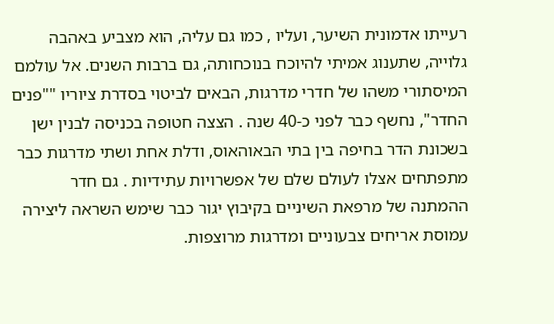רעייתו אדמונית השיער, ועליו , כמו גם עליה, הוא מצביע באהבה גלוייה, שתענוג אמיתי להיוכח בנוכחותה, גם ברבות השנים. אל עולמם המיסתורי משהו של חדרי מדרגות, הבאים לביטוי בסדרת ציוריו ""פנים החדר", נחשף כבר לפני כ-40 שנה . הצצה חטופה בכניסה לבנין ישן בשכונת הדר בחיפה בין בתי הבאוהאוס, ודלת אחת ושתי מדרגות כבר מתפתחים אצלו לעולם שלם של אפשרויות עתידיות . גם חדר ההמתנה של מרפאת השיניים בקיבוץ יגור כבר שימש השראה ליצירה עמוסת אריחים צבעוניים ומדרגות מרוצפות.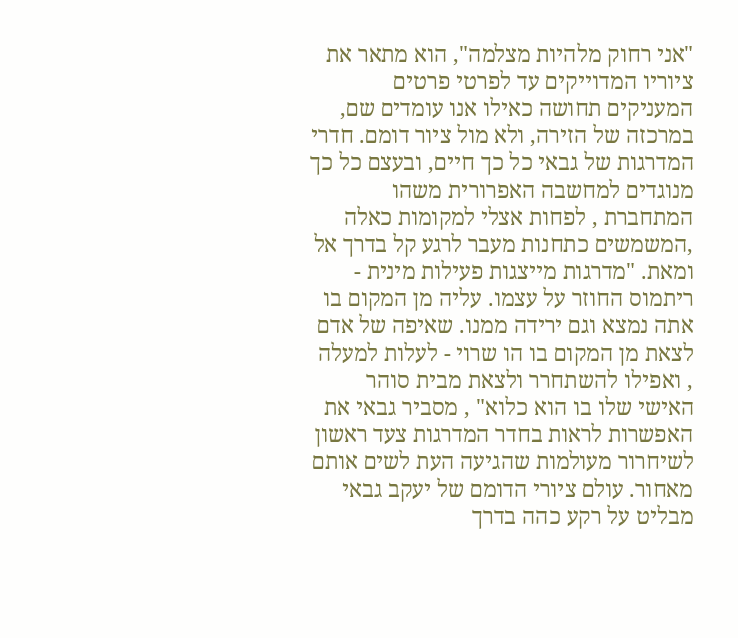"אני רחוק מלהיות מצלמה", הוא מתאר את ציוריו המדוייקים עד לפרטי פרטים המעניקים תחושה כאילו אנו עומדים שם, במרכזה של הזירה, ולא מול ציור דומם. חדרי המדרגות של גבאי כל כך חיים, ובעצם כל כך מנוגדים למחשבה האפרורית משהו המתחברת , לפחות אצלי למקומות כאלה ,המשמשים כתחנות מעבר לרגע קל בדרך אל ומאת. "מדרגות מייצגות פעילות מינית - ריתמוס החוזר על עצמו. עליה מן המקום בו אתה נמצא וגם ירידה ממנו. שאיפה של אדם לצאת מן המקום בו הו שרוי - לעלות למעלה , ואפילו להשתחרר ולצאת מבית סוהר האישי שלו בו הוא כלוא" , מסביר גבאי את האפשרות לראות בחדר המדרגות צעד ראשון לשיחרור מעולמות שהגיעה העת לשים אותם מאחור. עולם ציורי הדומם של יעקב גבאי מבליט על רקע כהה בדרך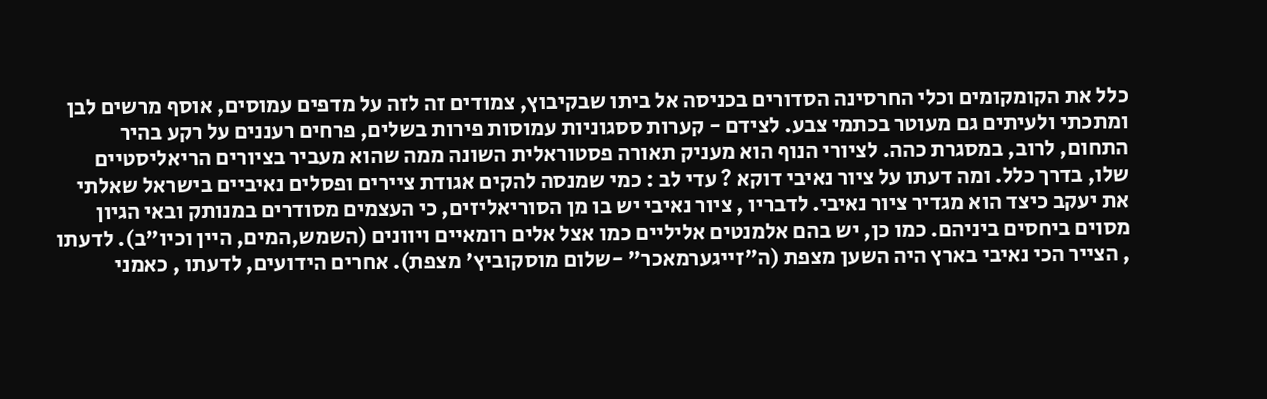כלל את הקומקומים וכלי החרסינה הסדורים בכניסה אל ביתו שבקיבוץ, צמודים זה לזה על מדפים עמוסים, אוסף מרשים לבן ומתכתי ולעיתים גם מעוטר בכתמי צבע. לצידם - קערות ססגוניות עמוסות פירות בשלים, פרחים רעננים על רקע בהיר התחום, לרוב, במסגרת כהה. לציורי הנוף הוא מעניק תאורה פסטוראלית השונה ממה שהוא מעביר בציורים הריאליסטיים שלו, בדרך כלל. ומה דעתו על ציור נאיבי דוקא ? עדי לב : כמי שמנסה להקים אגודת ציירים ופסלים נאיביים בישראל שאלתי את יעקב כיצד הוא מגדיר ציור נאיבי. לדבריו , ציור נאיבי יש בו מן הסוריאליזים, כי העצמים מסודרים במנותק ובאי הגיון מסוים ביחסים ביניהם. כמו כן, יש בהם אלמנטים אליליים כמו אצל אלים רומאיים ויוונים (השמש,המים, היין וכיו"ב). לדעתו , הצייר הכי נאיבי בארץ היה השען מצפת (ה"זייגערמאכר" -שלום מוסקוביץ' מצפת). אחרים הידועים, לדעתו , כאמני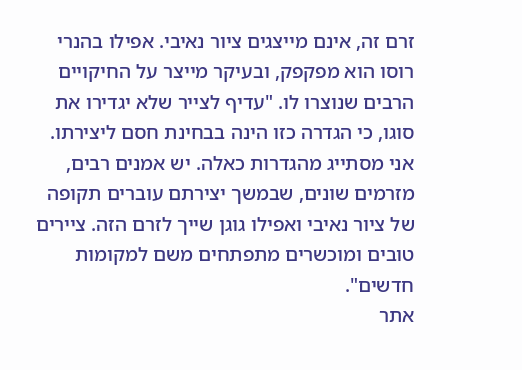זרם זה, אינם מייצגים ציור נאיבי. אפילו בהנרי רוסו הוא מפקפק, ובעיקר מייצר על החיקויים הרבים שנוצרו לו. "עדיף לצייר שלא יגדירו את סוגו, כי הגדרה כזו הינה בבחינת חסם ליצירתו. אני מסתייג מהגדרות כאלה. יש אמנים רבים, מזרמים שונים, שבמשך יצירתם עוברים תקופה של ציור נאיבי ואפילו גוגן שייך לזרם הזה. ציירים טובים ומוכשרים מתפתחים משם למקומות חדשים".
אתר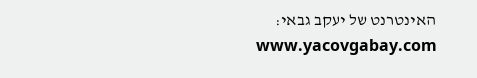האינטרנט של יעקב גבאי: www.yacovgabay.com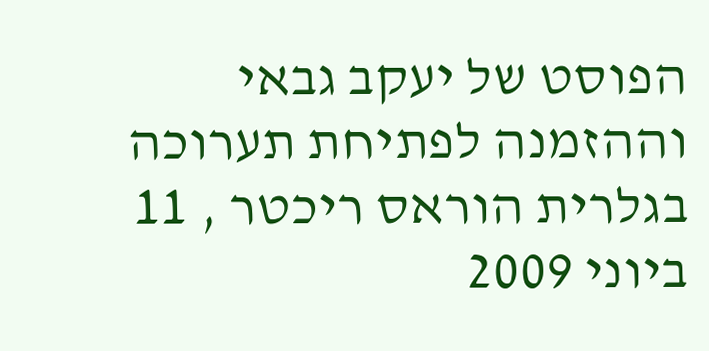הפוסט של יעקב גבאי וההזמנה לפתיחת תערוכה בגלרית הוראס ריכטר , 11 ביוני 2009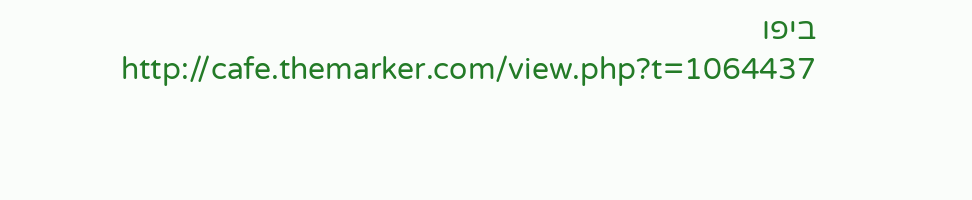ביפו http://cafe.themarker.com/view.php?t=1064437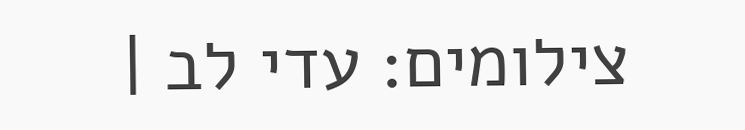צילומים: עדי לב |